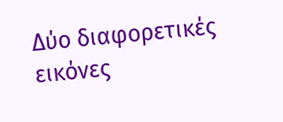Δύο διαφορετικές εικόνες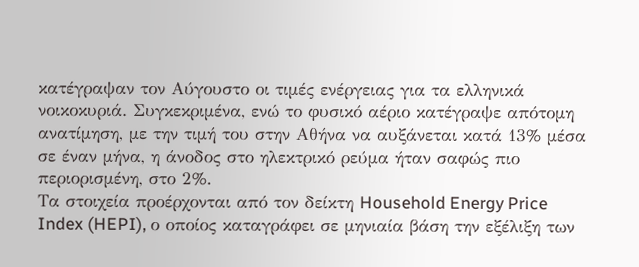κατέγραψαν τον Αύγουστο οι τιμές ενέργειας για τα ελληνικά νοικοκυριά. Συγκεκριμένα, ενώ το φυσικό αέριο κατέγραψε απότομη ανατίμηση, με την τιμή του στην Αθήνα να αυξάνεται κατά 13% μέσα σε έναν μήνα, η άνοδος στο ηλεκτρικό ρεύμα ήταν σαφώς πιο περιορισμένη, στο 2%.
Τα στοιχεία προέρχονται από τον δείκτη Household Energy Price Index (HEPI), ο οποίος καταγράφει σε μηνιαία βάση την εξέλιξη των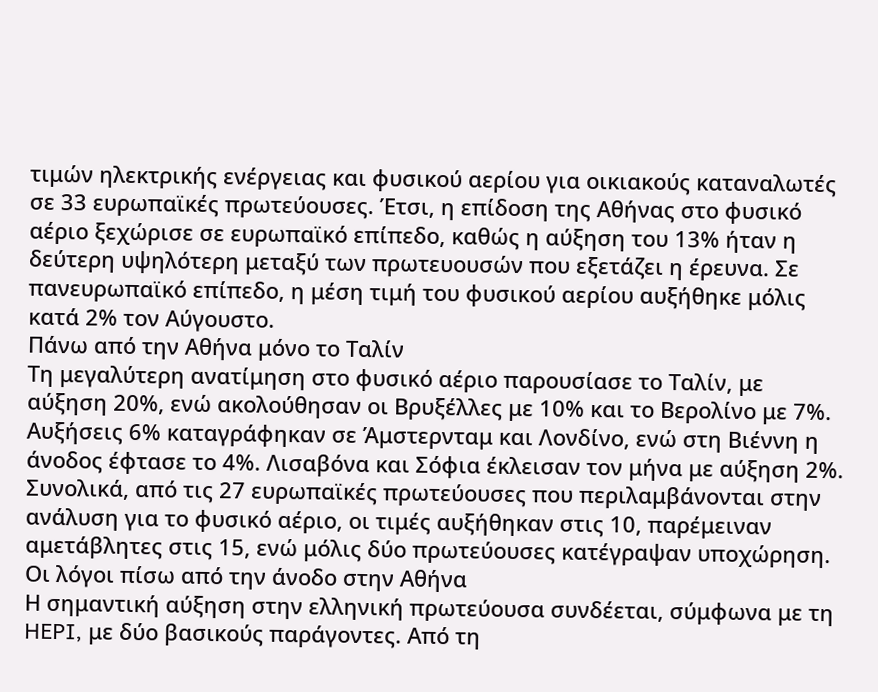τιμών ηλεκτρικής ενέργειας και φυσικού αερίου για οικιακούς καταναλωτές σε 33 ευρωπαϊκές πρωτεύουσες. Έτσι, η επίδοση της Αθήνας στο φυσικό αέριο ξεχώρισε σε ευρωπαϊκό επίπεδο, καθώς η αύξηση του 13% ήταν η δεύτερη υψηλότερη μεταξύ των πρωτευουσών που εξετάζει η έρευνα. Σε πανευρωπαϊκό επίπεδο, η μέση τιμή του φυσικού αερίου αυξήθηκε μόλις κατά 2% τον Αύγουστο.
Πάνω από την Αθήνα μόνο το Ταλίν
Τη μεγαλύτερη ανατίμηση στο φυσικό αέριο παρουσίασε το Ταλίν, με αύξηση 20%, ενώ ακολούθησαν οι Βρυξέλλες με 10% και το Βερολίνο με 7%. Αυξήσεις 6% καταγράφηκαν σε Άμστερνταμ και Λονδίνο, ενώ στη Βιέννη η άνοδος έφτασε το 4%. Λισαβόνα και Σόφια έκλεισαν τον μήνα με αύξηση 2%.
Συνολικά, από τις 27 ευρωπαϊκές πρωτεύουσες που περιλαμβάνονται στην ανάλυση για το φυσικό αέριο, οι τιμές αυξήθηκαν στις 10, παρέμειναν αμετάβλητες στις 15, ενώ μόλις δύο πρωτεύουσες κατέγραψαν υποχώρηση.
Οι λόγοι πίσω από την άνοδο στην Αθήνα
Η σημαντική αύξηση στην ελληνική πρωτεύουσα συνδέεται, σύμφωνα με τη HEPI, με δύο βασικούς παράγοντες. Από τη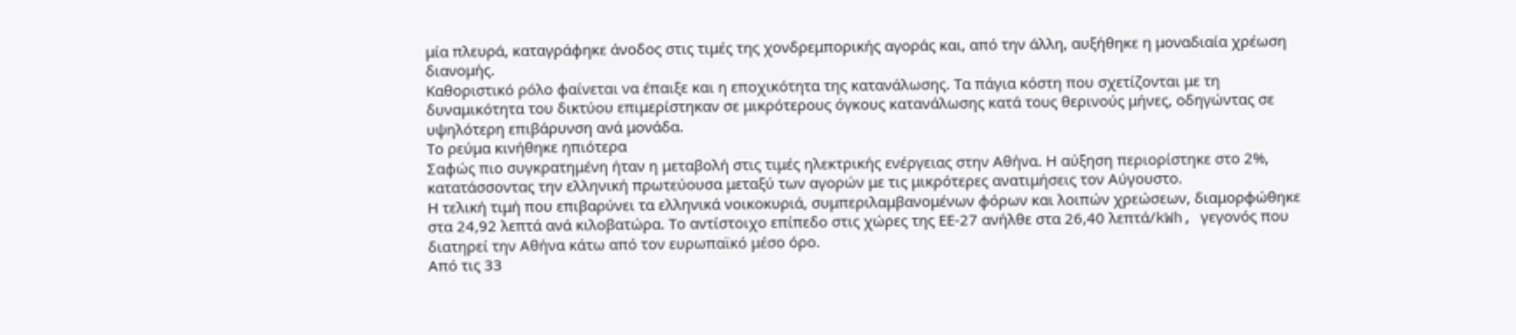μία πλευρά, καταγράφηκε άνοδος στις τιμές της χονδρεμπορικής αγοράς και, από την άλλη, αυξήθηκε η μοναδιαία χρέωση διανομής.
Καθοριστικό ρόλο φαίνεται να έπαιξε και η εποχικότητα της κατανάλωσης. Τα πάγια κόστη που σχετίζονται με τη δυναμικότητα του δικτύου επιμερίστηκαν σε μικρότερους όγκους κατανάλωσης κατά τους θερινούς μήνες, οδηγώντας σε υψηλότερη επιβάρυνση ανά μονάδα.
Το ρεύμα κινήθηκε ηπιότερα
Σαφώς πιο συγκρατημένη ήταν η μεταβολή στις τιμές ηλεκτρικής ενέργειας στην Αθήνα. Η αύξηση περιορίστηκε στο 2%, κατατάσσοντας την ελληνική πρωτεύουσα μεταξύ των αγορών με τις μικρότερες ανατιμήσεις τον Αύγουστο.
Η τελική τιμή που επιβαρύνει τα ελληνικά νοικοκυριά, συμπεριλαμβανομένων φόρων και λοιπών χρεώσεων, διαμορφώθηκε στα 24,92 λεπτά ανά κιλοβατώρα. Το αντίστοιχο επίπεδο στις χώρες της ΕΕ-27 ανήλθε στα 26,40 λεπτά/kWh, γεγονός που διατηρεί την Αθήνα κάτω από τον ευρωπαϊκό μέσο όρο.
Από τις 33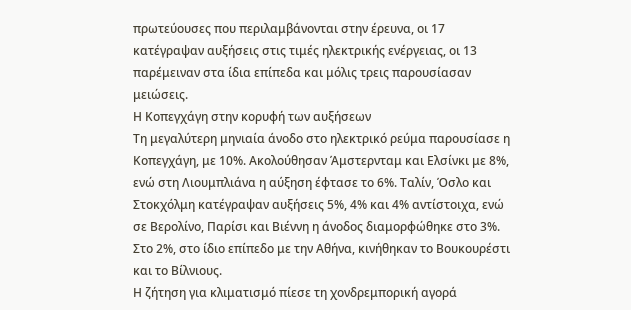πρωτεύουσες που περιλαμβάνονται στην έρευνα, οι 17 κατέγραψαν αυξήσεις στις τιμές ηλεκτρικής ενέργειας, οι 13 παρέμειναν στα ίδια επίπεδα και μόλις τρεις παρουσίασαν μειώσεις.
Η Κοπεγχάγη στην κορυφή των αυξήσεων
Τη μεγαλύτερη μηνιαία άνοδο στο ηλεκτρικό ρεύμα παρουσίασε η Κοπεγχάγη, με 10%. Ακολούθησαν Άμστερνταμ και Ελσίνκι με 8%, ενώ στη Λιουμπλιάνα η αύξηση έφτασε το 6%. Ταλίν, Όσλο και Στοκχόλμη κατέγραψαν αυξήσεις 5%, 4% και 4% αντίστοιχα, ενώ σε Βερολίνο, Παρίσι και Βιέννη η άνοδος διαμορφώθηκε στο 3%. Στο 2%, στο ίδιο επίπεδο με την Αθήνα, κινήθηκαν το Βουκουρέστι και το Βίλνιους.
Η ζήτηση για κλιματισμό πίεσε τη χονδρεμπορική αγορά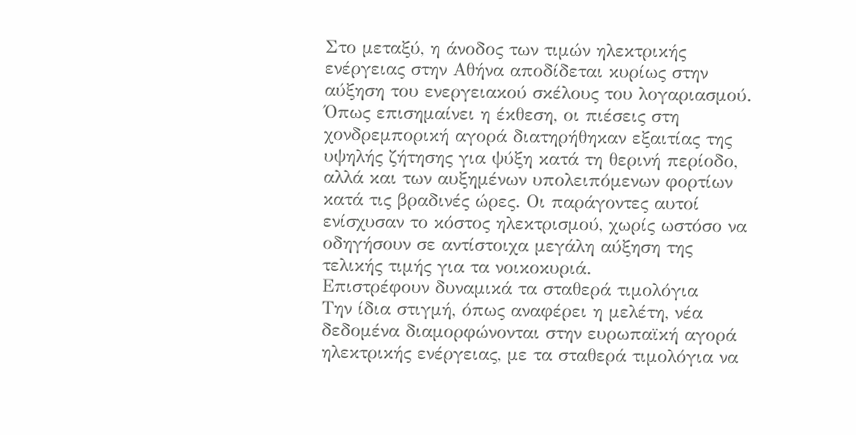Στο μεταξύ, η άνοδος των τιμών ηλεκτρικής ενέργειας στην Αθήνα αποδίδεται κυρίως στην αύξηση του ενεργειακού σκέλους του λογαριασμού.
Όπως επισημαίνει η έκθεση, οι πιέσεις στη χονδρεμπορική αγορά διατηρήθηκαν εξαιτίας της υψηλής ζήτησης για ψύξη κατά τη θερινή περίοδο, αλλά και των αυξημένων υπολειπόμενων φορτίων κατά τις βραδινές ώρες. Οι παράγοντες αυτοί ενίσχυσαν το κόστος ηλεκτρισμού, χωρίς ωστόσο να οδηγήσουν σε αντίστοιχα μεγάλη αύξηση της τελικής τιμής για τα νοικοκυριά.
Επιστρέφουν δυναμικά τα σταθερά τιμολόγια
Την ίδια στιγμή, όπως αναφέρει η μελέτη, νέα δεδομένα διαμορφώνονται στην ευρωπαϊκή αγορά ηλεκτρικής ενέργειας, με τα σταθερά τιμολόγια να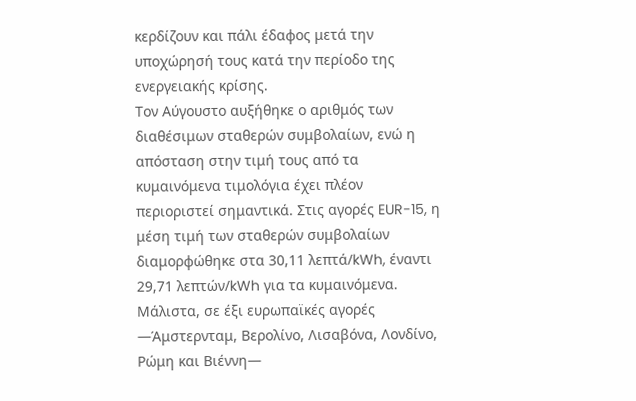κερδίζουν και πάλι έδαφος μετά την υποχώρησή τους κατά την περίοδο της ενεργειακής κρίσης.
Τον Αύγουστο αυξήθηκε ο αριθμός των διαθέσιμων σταθερών συμβολαίων, ενώ η απόσταση στην τιμή τους από τα κυμαινόμενα τιμολόγια έχει πλέον περιοριστεί σημαντικά. Στις αγορές EUR-15, η μέση τιμή των σταθερών συμβολαίων διαμορφώθηκε στα 30,11 λεπτά/kWh, έναντι 29,71 λεπτών/kWh για τα κυμαινόμενα.
Μάλιστα, σε έξι ευρωπαϊκές αγορές —Άμστερνταμ, Βερολίνο, Λισαβόνα, Λονδίνο, Ρώμη και Βιέννη—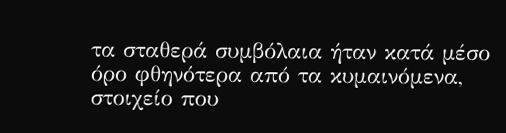τα σταθερά συμβόλαια ήταν κατά μέσο όρο φθηνότερα από τα κυμαινόμενα, στοιχείο που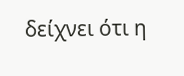δείχνει ότι η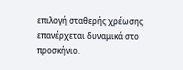επιλογή σταθερής χρέωσης επανέρχεται δυναμικά στο προσκήνιο.